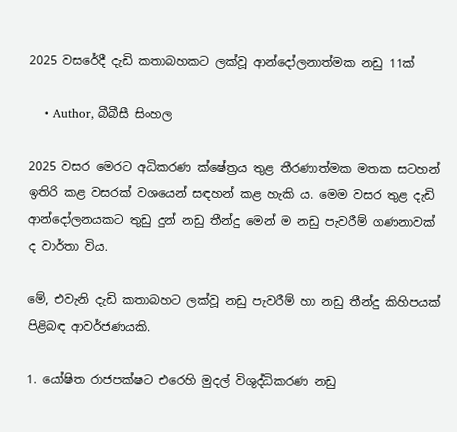2025 වසරේදී දැඩි කතාබහකට ලක්වූ ආන්දෝලනාත්මක නඩු 11ක්

    • Author, බීබීසී සිංහල

2025 වසර මෙරට අධිකරණ ක්ෂේත්‍රය තුළ තීරණාත්මක මතක සටහන් ඉතිරි කළ වසරක් වශයෙන් සඳහන් කළ හැකි ය. මෙම වසර තුළ දැඩි ආන්දෝලනයකට තුඩු දුන් නඩු තීන්දු මෙන් ම නඩු පැවරීම් ගණනාවක් ද වාර්තා විය.

මේ, එවැනි දැඩි කතාබහට ලක්වූ නඩු පැවරීම් හා නඩු තීන්දු කිහිපයක් පිළිබඳ ආවර්ජණයකි.

1. යෝෂිත රාජපක්ෂට එරෙහි මුදල් විශුද්ධිකරණ නඩු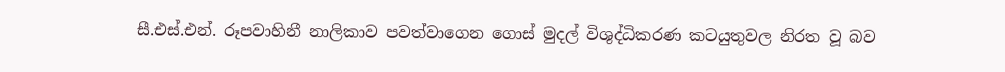සී.එස්.එන්. රූපවාහිනී නාලිකාව පවත්වාගෙන ගොස් මුදල් විශුද්ධිකරණ කටයුතුවල නිරත වූ බව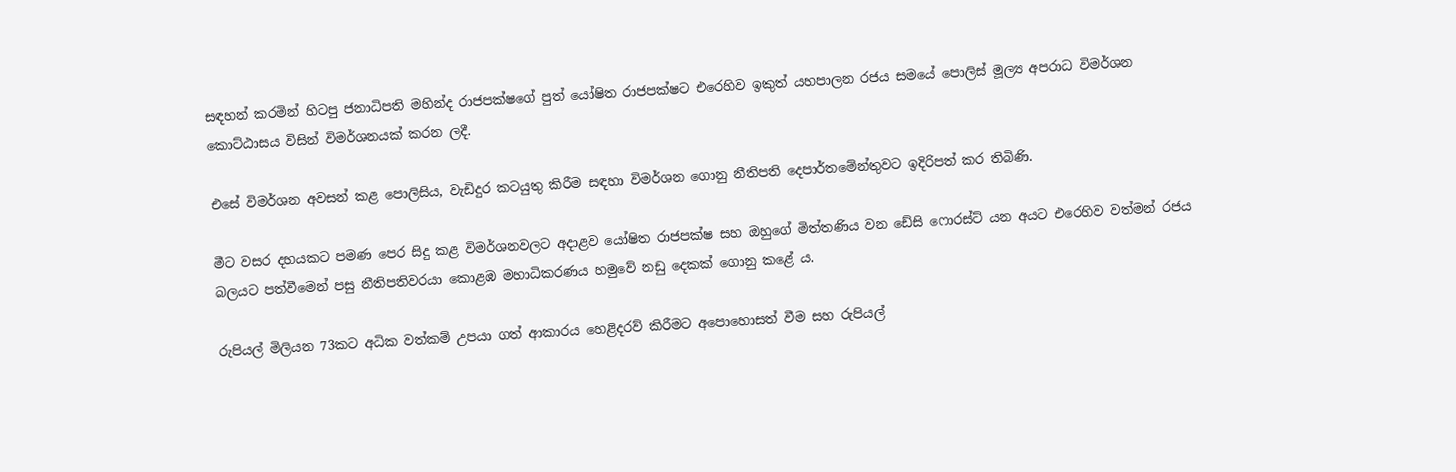සඳහන් කරමින් හිටපු ජනාධිපති මහින්ද රාජපක්ෂගේ පුත් යෝෂිත රාජපක්ෂට එරෙහිව ඉකුත් යහපාලන රජය සමයේ පොලිස් මූල්‍ය අපරාධ විමර්ශන කොට්ඨාසය විසින් විමර්ශනයක් කරන ලදී.

එසේ විමර්ශන අවසන් කළ පොලිසිය, වැඩිදුර කටයුතු කිරීම සඳහා විමර්ශන ගොනු නීතිපති දෙපාර්තමේන්තුවට ඉදිරිපත් කර තිබිණි.

මීට වසර දහයකට පමණ පෙර සිදු කළ විමර්ශනවලට අදාළව යෝෂිත රාජපක්ෂ සහ ඔහුගේ මිත්තණිය වන ඩේසි ෆොරස්ට් යන අයට එරෙහිව වත්මන් රජය බලයට පත්වීමෙන් පසු නීතිපතිවරයා කොළඹ මහාධිකරණය හමුවේ නඩු දෙකක් ගොනු කළේ ය.

රුපියල් මිලියන 73කට අධික වත්කම් උපයා ගත් ආකාරය හෙළිදරව් කිරීමට අපොහොසත් වීම සහ රුපියල්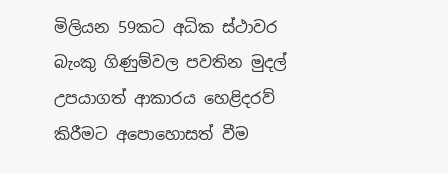මිලියන 59කට අධික ස්ථාවර බැංකු ගිණුම්වල පවතින මුදල් උපයාගත් ආකාරය හෙළිදරව් කිරීමට අපොහොසත් වීම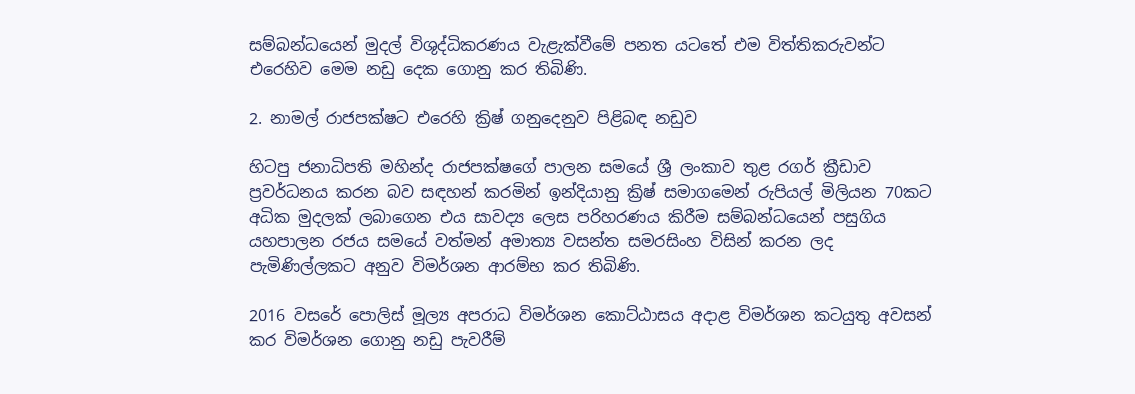සම්බන්ධයෙන් මුදල් විශුද්ධිකරණය වැළැක්වීමේ පනත යටතේ එම විත්තිකරුවන්ට එරෙහිව මෙම නඩු දෙක ගොනු කර තිබිණි.

2. නාමල් රාජපක්ෂට එරෙහි ක්‍රිෂ් ගනුදෙනුව පිළිබඳ නඩුව

හිටපු ජනාධිපති මහින්ද රාජපක්ෂගේ පාලන සමයේ ශ්‍රී ලංකාව තුළ රගර් ක්‍රීඩාව ප්‍රවර්ධනය කරන බව සඳහන් කරමින් ඉන්දියානු ක්‍රිෂ් සමාගමෙන් රුපියල් මිලියන 70කට අධික මුදලක් ලබාගෙන එය සාවද්‍ය ලෙස පරිහරණය කිරීම සම්බන්ධයෙන් පසුගිය යහපාලන රජය සමයේ වත්මන් අමාත්‍ය වසන්ත සමරසිංහ විසින් කරන ලද පැමිණිල්ලකට අනුව විමර්ශන ආරම්භ කර තිබිණි.

2016 වසරේ පොලිස් මූල්‍ය අපරාධ විමර්ශන කොට්ඨාසය අදාළ විමර්ශන කටයුතු අවසන් කර විමර්ශන ගොනු නඩු පැවරීම්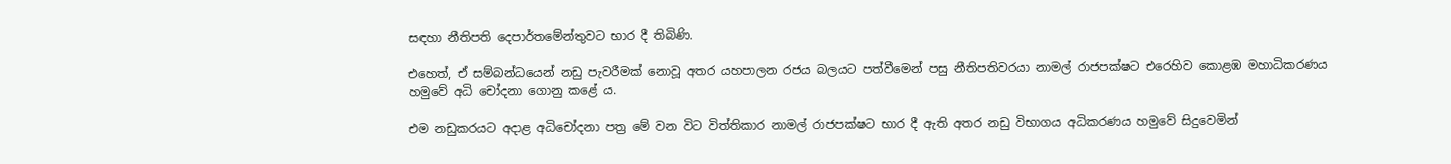සඳහා නීතිපති දෙපාර්තමේන්තුවට භාර දී තිබිණි.

එහෙත්, ඒ සම්බන්ධයෙන් නඩු පැවරීමක් නොවූ අතර යහපාලන රජය බලයට පත්වීමෙන් පසු නීතිපතිවරයා නාමල් රාජපක්ෂට එරෙහිව කොළඹ මහාධිකරණය හමුවේ අධි චෝදනා ගොනු කළේ ය.

එම නඩුකරයට අදාළ අධිචෝදනා පත්‍ර මේ වන විට විත්තිකාර නාමල් රාජපක්ෂට භාර දී ඇති අතර නඩු විභාගය අධිකරණය හමුවේ සිදුවෙමින්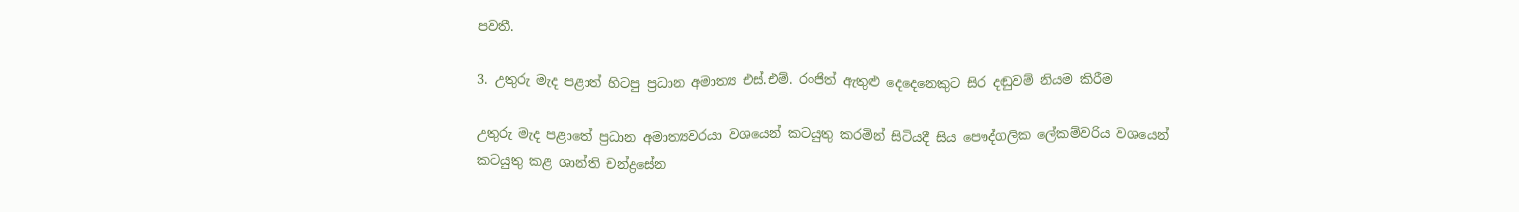පවතී.

3. උතුරු මැද පළාත් හිටපු ප්‍රධාන අමාත්‍ය එස්.එම්. රංජිත් ඇතුළු දෙදෙනෙකුට සිර දඬුවම් නියම කිරීම

උතුරු මැද පළාතේ ප්‍රධාන අමාත්‍යවරයා වශයෙන් කටයුතු කරමින් සිටියදී සිය පෞද්ගලික ලේකම්වරිය වශයෙන් කටයුතු කළ ශාන්ති චන්ද්‍රසේන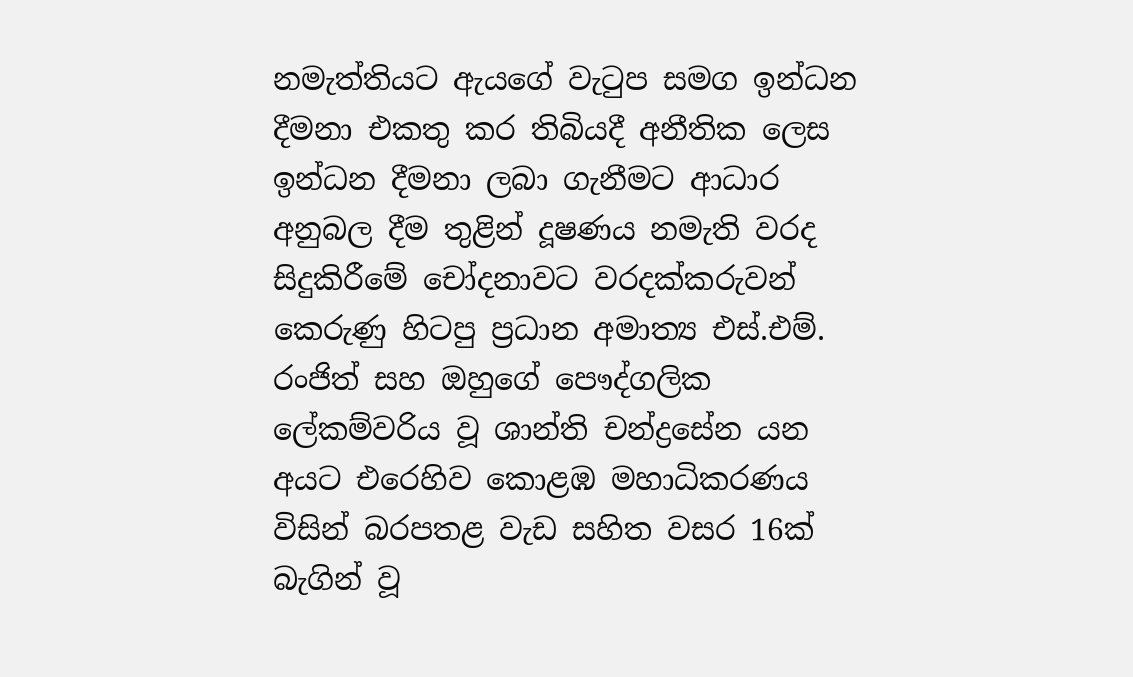නමැත්තියට ඇයගේ වැටුප සමග ඉන්ධන දීමනා එකතු කර තිබියදී අනීතික ලෙස ඉන්ධන දීමනා ලබා ගැනීමට ආධාර අනුබල දීම තුළින් දූෂණය නමැති වරද සිදුකිරීමේ චෝදනාවට වරදක්කරුවන් කෙරුණු හිටපු ප්‍රධාන අමාත්‍ය එස්.එම්. රංජිත් සහ ඔහුගේ පෞද්ගලික ලේකම්වරිය වූ ශාන්ති චන්ද්‍රසේන යන අයට එරෙහිව කොළඹ මහාධිකරණය විසින් බරපතළ වැඩ සහිත වසර 16ක් බැගින් වූ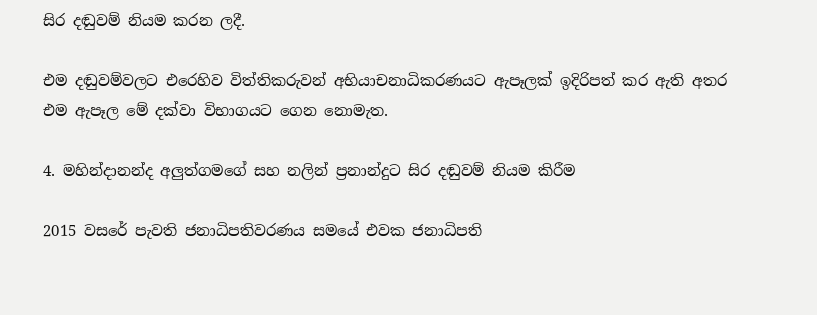සිර දඬුවම් නියම කරන ලදී.

එම දඬුවම්වලට එරෙහිව විත්තිකරුවන් අභියාචනාධිකරණයට ඇපෑලක් ඉදිරිපත් කර ඇති අතර එම ඇපෑල මේ දක්වා විභාගයට ගෙන නොමැත.

4. මහින්දානන්ද අලුත්ගමගේ සහ නලින් ප්‍රනාන්දුට සිර දඬුවම් නියම කිරීම

2015 වසරේ පැවති ජනාධිපතිවරණය සමයේ එවක ජනාධිපති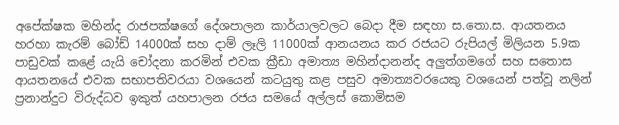අපේක්ෂක මහින්ද රාජපක්ෂගේ දේශපාලන කාර්යාලවලට බෙදා දීම සඳහා ස.තො.ස. ආයතනය හරහා කැරම් බෝඩ් 14000ක් සහ දාම් ලෑලි 11000ක් ආනයනය කර රජයට රුපියල් මිලියන 5.9ක පාඩුවක් කළේ යැයි චෝදනා කරමින් එවක ක්‍රීඩා අමාත්‍ය මහින්දානන්ද අලුත්ගමගේ සහ සතොස ආයතනයේ එවක සභාපතිවරයා වශයෙන් කටයුතු කළ පසුව අමාත්‍යවරයෙකු වශයෙන් පත්වූ නලින් ප්‍රනාන්දුට විරුද්ධව ඉකුත් යහපාලන රජය සමයේ අල්ලස් කොමිසම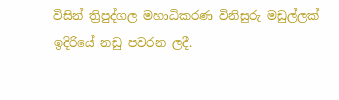විසින් ත්‍රිපුද්ගල මහාධිකරණ විනිසුරු මඩුල්ලක් ඉදිරියේ නඩු පවරන ලදී.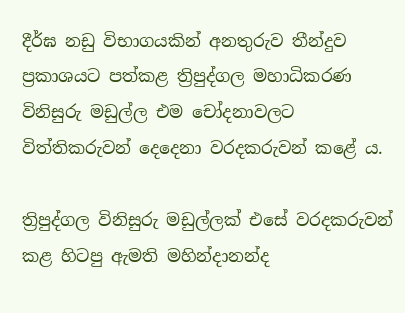දීර්ඝ නඩු විභාගයකින් අනතුරුව තීන්දුව ප්‍රකාශයට පත්කළ ත්‍රිපුද්ගල මහාධිකරණ විනිසුරු මඩුල්ල එම චෝදනාවලට විත්තිකරුවන් දෙදෙනා වරදකරුවන් කළේ ය.

ත්‍රිපුද්ගල විනිසුරු මඩුල්ලක් එසේ වරදකරුවන් කළ හිටපු ඇමති මහින්දානන්ද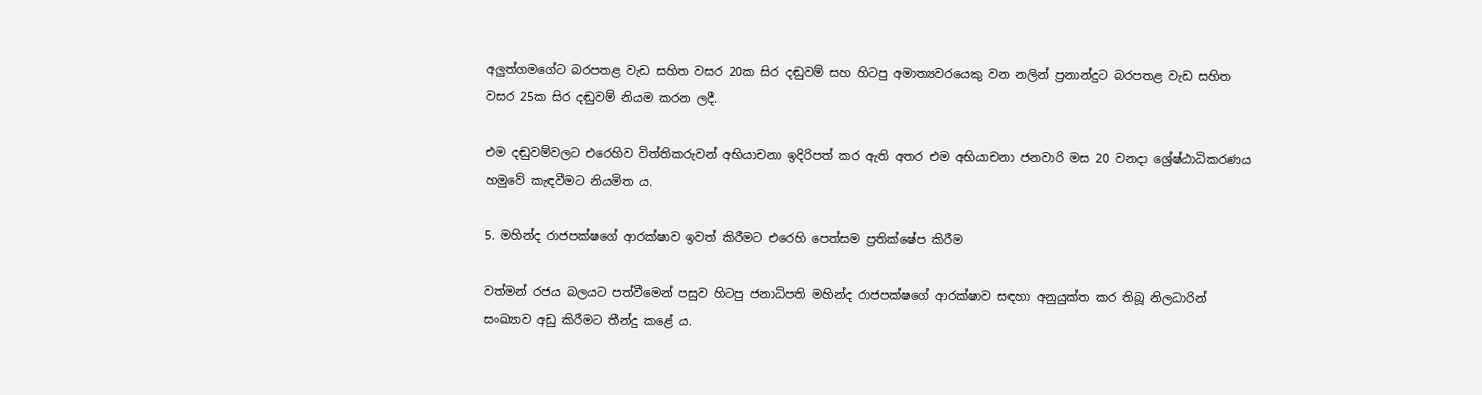අලුත්ගමගේට බරපතළ වැඩ සහිත වසර 20ක සිර දඬුවම් සහ හිටපු අමාත්‍යවරයෙකු වන නලින් ප්‍රනාන්දුට බරපතළ වැඩ සහිත වසර 25ක සිර දඬුවම් නියම කරන ලදී.

එම දඬුවම්වලට එරෙහිව විත්තිකරුවන් අභියාචනා ඉදිරිපත් කර ඇති අතර එම අභියාචනා ජනවාරි මස 20 වනදා ශ්‍රේෂ්ඨාධිකරණය හමුවේ කැඳවීමට නියමිත ය.

5. මහින්ද රාජපක්ෂගේ ආරක්ෂාව ඉවත් කිරීමට එරෙහි පෙත්සම ප්‍රතික්ෂේප කිරීම

වත්මන් රජය බලයට පත්වීමෙන් පසුව හිටපු ජනාධිපති මහින්ද රාජපක්ෂගේ ආරක්ෂාව සඳහා අනුයුක්ත කර තිබූ නිලධාරින් සංඛ්‍යාව අඩු කිරීමට තීන්දු කළේ ය.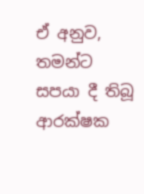ඒ අනුව, තමන්ට සපයා දී තිබූ ආරක්ෂක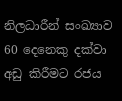නිලධාරීන් සංඛ්‍යාව 60 දෙනෙකු දක්වා අඩු කිරීමට රජය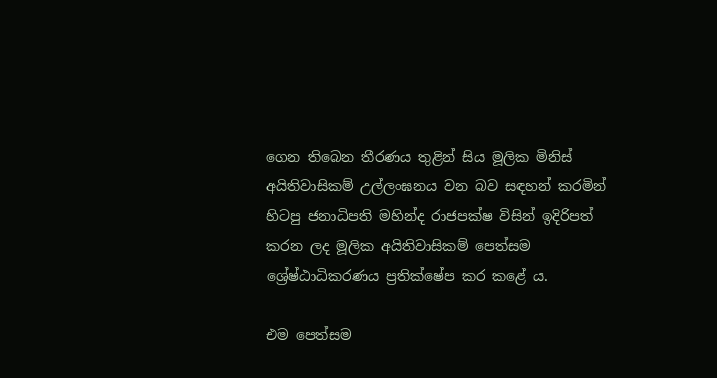ගෙන තිබෙන තීරණය තුළින් සිය මූලික මිනිස් අයිතිවාසිකම් උල්ලංඝනය වන බව සඳහන් කරමින් හිටපු ජනාධිපති මහින්ද රාජපක්ෂ විසින් ඉදිරිපත් කරන ලද මූලික අයිතිවාසිකම් පෙත්සම ශ්‍රේෂ්ඨාධිකරණය ප්‍රතික්ෂේප කර කළේ ය.

එම පෙත්සම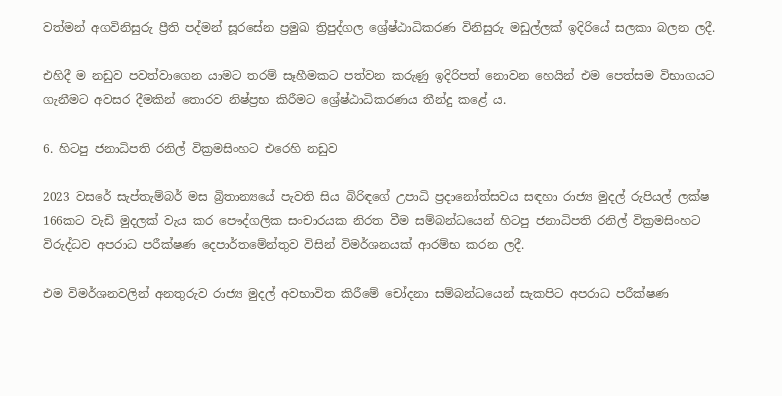වත්මන් අගවිනිසුරු ප්‍රීති පද්මන් සූරසේන ප්‍රමුඛ ත්‍රිපුද්ගල ශ්‍රේෂ්ඨාධිකරණ විනිසුරු මඩුල්ලක් ඉදිරියේ සලකා බලන ලදී.

එහිදී ම නඩුව පවත්වාගෙන යාමට තරම් සෑහීමකට පත්වන කරුණු ඉදිරිපත් නොවන හෙයින් එම පෙත්සම විභාගයට ගැනීමට අවසර දීමකින් තොරව නිෂ්ප්‍රභ කිරීමට ශ්‍රේෂ්ඨාධිකරණය තීන්දු කළේ ය.

6. හිටපු ජනාධිපති රනිල් වික්‍රමසිංහට එරෙහි නඩුව

2023 වසරේ සැප්තැම්බර් මස බ්‍රිතාන්‍යයේ පැවති සිය බිරිඳගේ උපාධි ප්‍රදානෝත්සවය සඳහා රාජ්‍ය මුදල් රුපියල් ලක්ෂ 166කට වැඩි මුදලක් වැය කර පෞද්ගලික සංචාරයක නිරත වීම සම්බන්ධයෙන් හිටපු ජනාධිපති රනිල් වික්‍රමසිංහට විරුද්ධව අපරාධ පරීක්ෂණ දෙපාර්තමේන්තුව විසින් විමර්ශනයක් ආරම්භ කරන ලදී.

එම විමර්ශනවලින් අනතුරුව රාජ්‍ය මුදල් අවභාවිත කිරීමේ චෝදනා සම්බන්ධයෙන් සැකපිට අපරාධ පරීක්ෂණ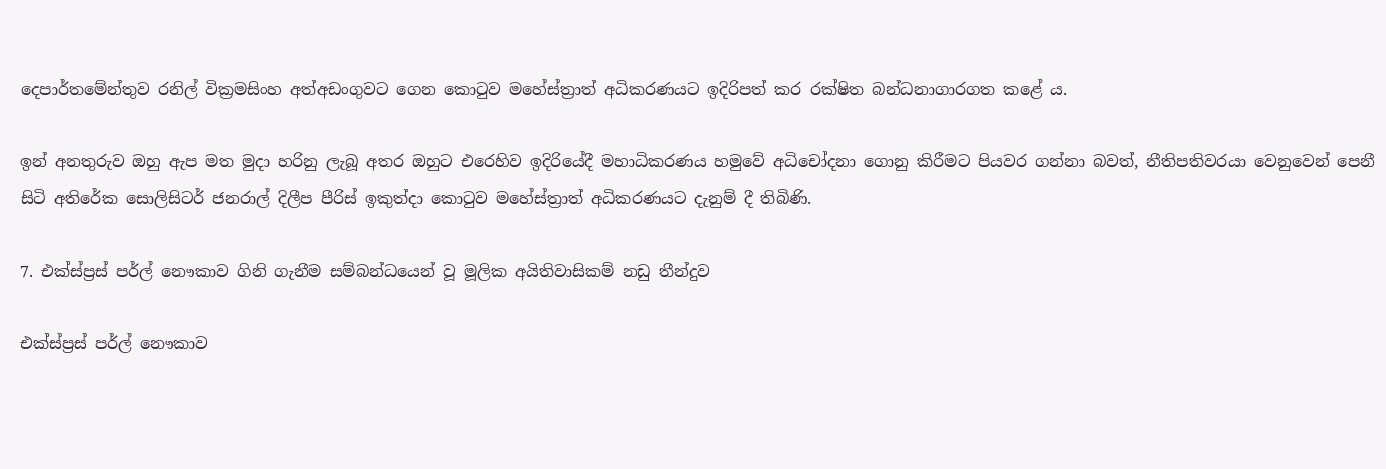දෙපාර්තමේන්තුව රනිල් වික්‍රමසිංහ අත්අඩංගුවට ගෙන කොටුව මහේස්ත්‍රාත් අධිකරණයට ඉදිරිපත් කර රක්ෂිත බන්ධනාගාරගත කළේ ය.

ඉන් අනතුරුව ඔහු ඇප මත මුදා හරිනු ලැබූ අතර ඔහුට එරෙහිව ඉදිරියේදී මහාධිකරණය හමුවේ අධිචෝදනා ගොනු කිරීමට පියවර ගන්නා බවත්, නීතිපතිවරයා වෙනුවෙන් පෙනී සිටි අතිරේක සොලිසිටර් ජනරාල් දිලීප පීරිස් ඉකුත්දා කොටුව මහේස්ත්‍රාත් අධිකරණයට දැනුම් දී තිබිණි.

7. එක්ස්ප්‍රස් පර්ල් නෞකාව ගිනි ගැනීම සම්බන්ධයෙන් වූ මූලික අයිතිවාසිකම් නඩු තීන්දුව

එක්ස්ප්‍රස් පර්ල් නෞකාව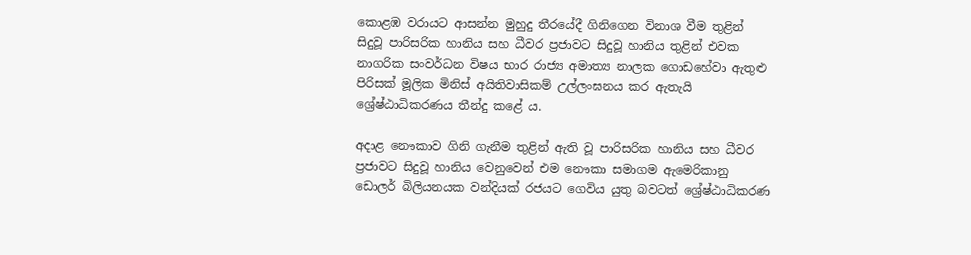කොළඹ වරායට ආසන්න මුහුදු තීරයේදී ගිනිගෙන විනාශ වීම තුළින් සිදුවූ පාරිසරික හානිය සහ ධීවර ප්‍රජාවට සිදුවූ හානිය තුළින් එවක නාගරික සංවර්ධන විෂය භාර රාජ්‍ය අමාත්‍ය නාලක ගොඩහේවා ඇතුළු පිරිසක් මූලික මිනිස් අයිතිවාසිකම් උල්ලංඝනය කර ඇතැයි ශ්‍රේෂ්ඨාධිකරණය තීන්දු කළේ ය.

අදාළ නෞකාව ගිනි ගැනීම තුළින් ඇති වූ පාරිසරික හානිය සහ ධීවර ප්‍රජාවට සිදුවූ හානිය වෙනුවෙන් එම නෞකා සමාගම ඇමෙරිකානු ඩොලර් බිලියනයක වන්දියක් රජයට ගෙවිය යුතු බවටත් ශ්‍රේෂ්ඨාධිකරණ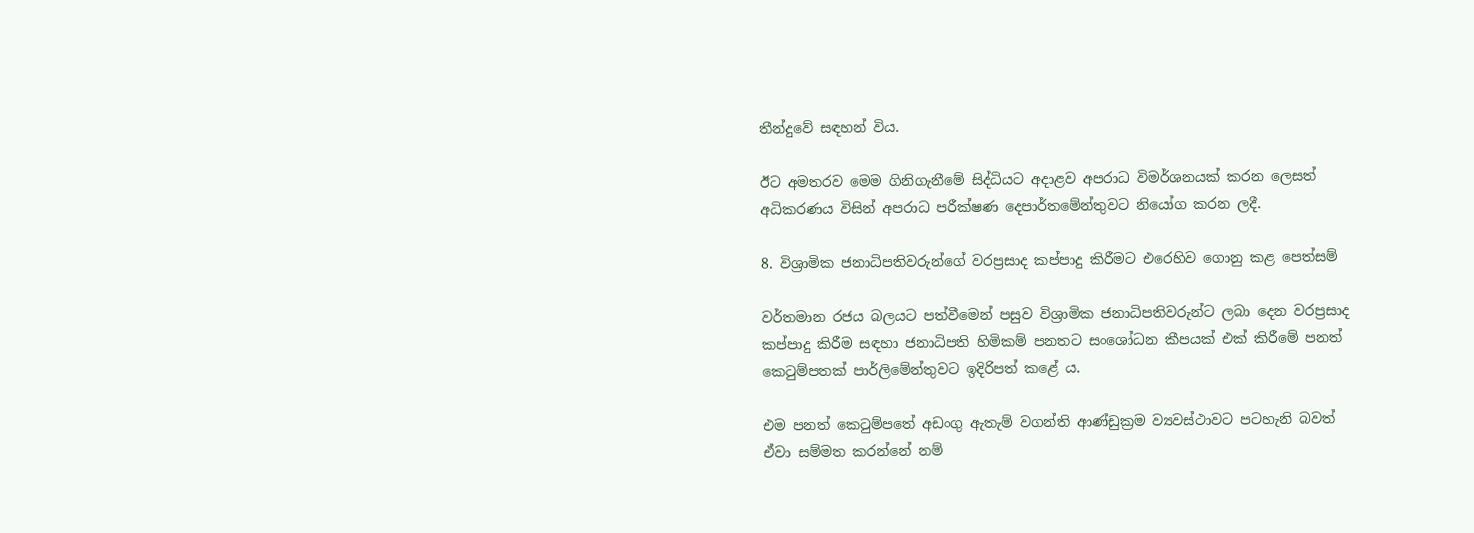තීන්දුවේ සඳහන් විය.

ඊට අමතරව මෙම ගිනිගැනීමේ සිද්ධියට අදාළව අපරාධ විමර්ශනයක් කරන ලෙසත් අධිකරණය විසින් අපරාධ පරීක්ෂණ දෙපාර්තමේන්තුවට නියෝග කරන ලදී.

8. විශ්‍රාමික ජනාධිපතිවරුන්ගේ වරප්‍රසාද කප්පාදු කිරීමට එරෙහිව ගොනු කළ පෙත්සම්

වර්තමාන රජය බලයට පත්වීමෙන් පසුව විශ්‍රාමික ජනාධිපතිවරුන්ට ලබා දෙන වරප්‍රසාද කප්පාදු කිරීම සඳහා ජනාධිපති හිමිකම් පනතට සංශෝධන කීපයක් එක් කිරීමේ පනත් කෙටුම්පතක් පාර්ලිමේන්තුවට ඉදිරිපත් කළේ ය.

එම පනත් කෙටුම්පතේ අඩංගු ඇතැම් වගන්ති ආණ්ඩුක්‍රම ව්‍යවස්ථාවට පටහැනි බවත් ඒවා සම්මත කරන්නේ නම්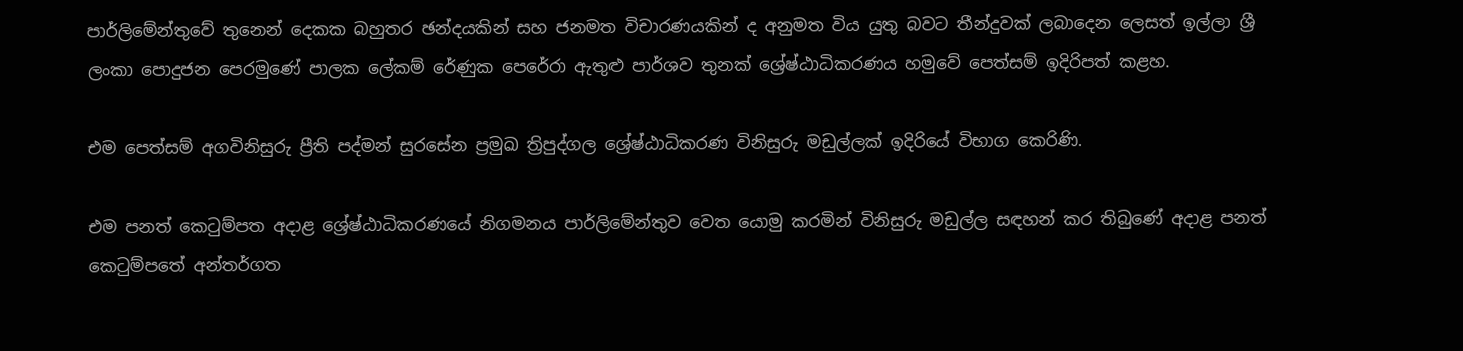පාර්ලිමේන්තුවේ තුනෙන් දෙකක බහුතර ඡන්දයකින් සහ ජනමත විචාරණයකින් ද අනුමත විය යුතු බවට තීන්දුවක් ලබාදෙන ලෙසත් ඉල්ලා ශ්‍රී ලංකා පොදුජන පෙරමුණේ පාලක ලේකම් රේණුක පෙරේරා ඇතුළු පාර්ශව තුනක් ශ්‍රේෂ්ඨාධිකරණය හමුවේ පෙත්සම් ඉදිරිපත් කළහ.

එම පෙත්සම් අගවිනිසුරු ප්‍රීති පද්මන් සුරසේන ප්‍රමුඛ ත්‍රිපුද්ගල ශ්‍රේෂ්ඨාධිකරණ විනිසුරු මඩුල්ලක් ඉදිරියේ විභාග කෙරිණි.

එම පනත් කෙටුම්පත අදාළ ශ්‍රේෂ්ඨාධිකරණයේ නිගමනය පාර්ලිමේන්තුව වෙත යොමු කරමින් විනිසුරු මඩුල්ල සඳහන් කර තිබුණේ අදාළ පනත් කෙටුම්පතේ අන්තර්ගත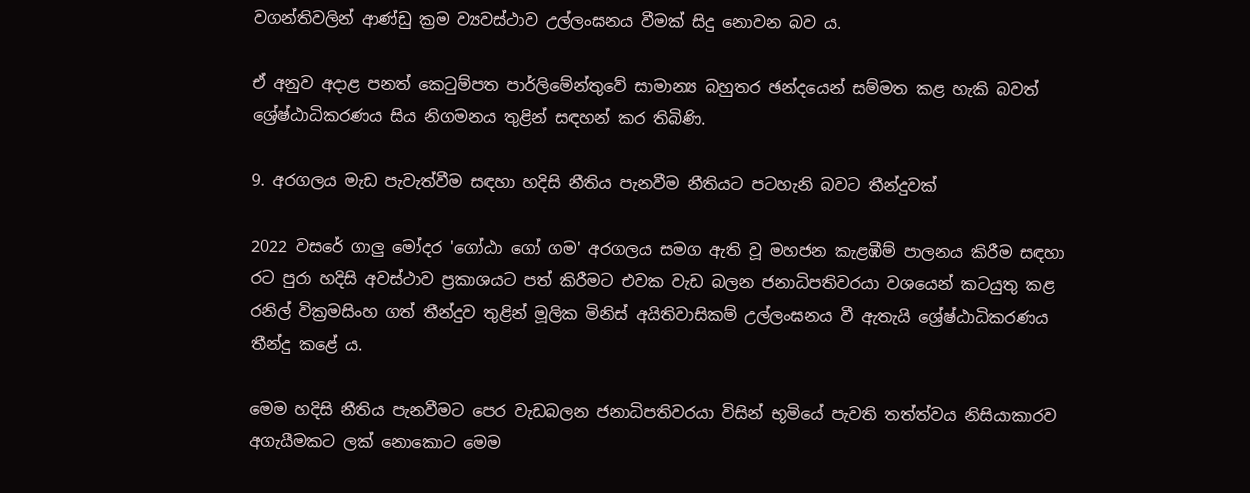වගන්තිවලින් ආණ්ඩු ක්‍රම ව්‍යවස්ථාව උල්ලංඝනය වීමක් සිදු නොවන බව ය.

ඒ අනුව අදාළ පනත් කෙටුම්පත පාර්ලිමේන්තුවේ සාමාන්‍ය බහුතර ඡන්දයෙන් සම්මත කළ හැකි බවත් ශ්‍රේෂ්ඨාධිකරණය සිය නිගමනය තුළින් සඳහන් කර තිබිණි.

9. අරගලය මැඩ පැවැත්වීම සඳහා හදිසි නීතිය පැනවීම නීතියට පටහැනි බවට තීන්දුවක්

2022 වසරේ ගාලු මෝදර 'ගෝඨා ගෝ ගම' අරගලය සමග ඇති වූ මහජන කැළඹීම් පාලනය කිරීම සඳහා රට පුරා හදිසි අවස්ථාව ප්‍රකාශයට පත් කිරීමට එවක වැඩ බලන ජනාධිපතිවරයා වශයෙන් කටයුතු කළ රනිල් වික්‍රමසිංහ ගත් තීන්දුව තුළින් මූලික මිනිස් අයිතිවාසිකම් උල්ලංඝනය වී ඇතැයි ශ්‍රේෂ්ඨාධිකරණය තීන්දු කළේ ය.

මෙම හදිසි නීතිය පැනවීමට පෙර වැඩබලන ජනාධිපතිවරයා විසින් භූමියේ පැවති තත්ත්වය නිසියාකාරව අගැයීමකට ලක් නොකොට මෙම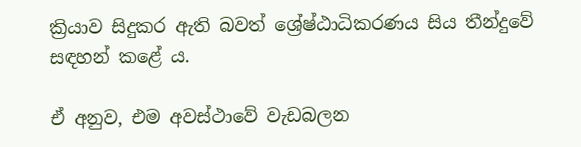ක්‍රියාව සිදුකර ඇති බවත් ශ්‍රේෂ්ඨාධිකරණය සිය තීන්දුවේ සඳහන් කළේ ය.

ඒ අනුව, එම අවස්ථාවේ වැඩබලන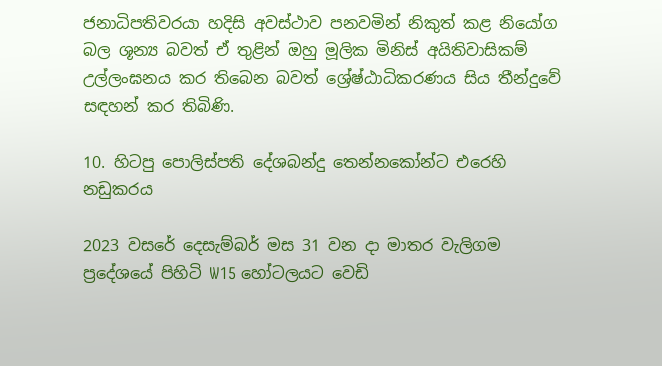ජනාධිපතිවරයා හදිසි අවස්ථාව පනවමින් නිකුත් කළ නියෝග බල ශූන්‍ය බවත් ඒ තුළින් ඔහු මූලික මිනිස් අයිතිවාසිකම් උල්ලංඝනය කර තිබෙන බවත් ශ්‍රේෂ්ඨාධිකරණය සිය තීන්දුවේ සඳහන් කර තිබිණි.

10. හිටපු පොලිස්පති දේශබන්දු තෙන්නකෝන්ට එරෙහි නඩුකරය

2023 වසරේ දෙසැම්බර් මස 31 වන දා මාතර වැලිගම ප්‍රදේශයේ පිහිටි W15 හෝටලයට වෙඩි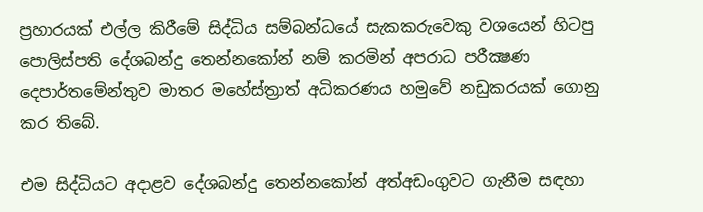ප්‍රහාරයක් එල්ල කිරීමේ සිද්ධිය සම්බන්ධයේ සැකකරුවෙකු වශයෙන් හිටපු පොලිස්පති දේශබන්දු තෙන්නකෝන් නම් කරමින් අපරාධ පරීක්‍ෂණ දෙපාර්තමේන්තුව මාතර මහේස්ත්‍රාත් අධිකරණය හමුවේ නඩුකරයක් ගොනු කර තිබේ.

එම සිද්ධියට අදාළව දේශබන්දු තෙන්නකෝන් අත්අඩංගුවට ගැනීම සඳහා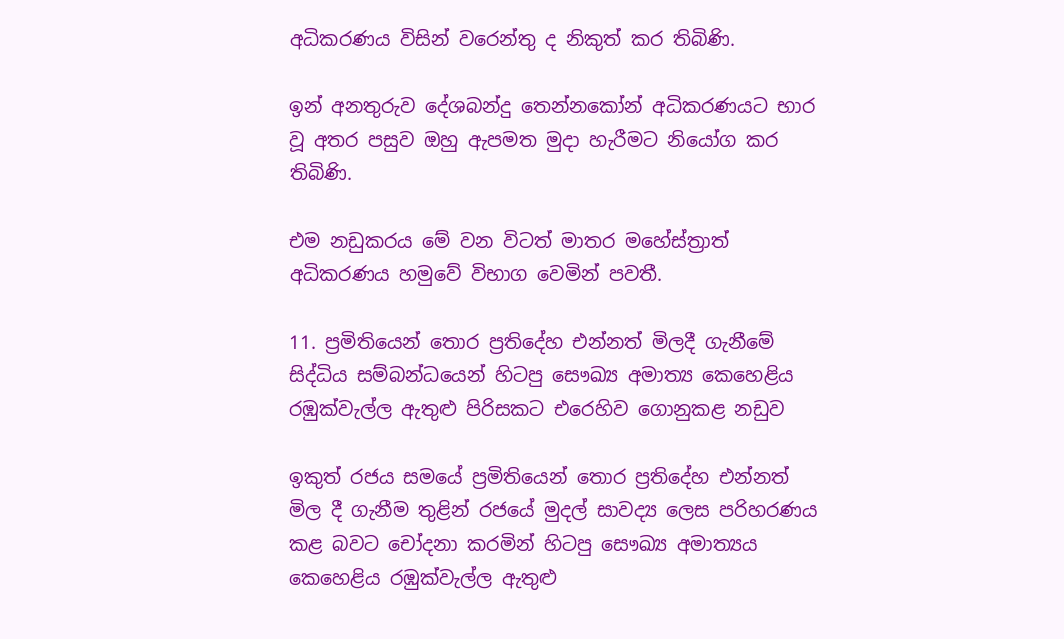අධිකරණය විසින් වරෙන්තු ද නිකුත් කර තිබිණි.

ඉන් අනතුරුව දේශබන්දු තෙන්නකෝන් අධිකරණයට භාර වූ අතර පසුව ඔහු ඇපමත මුදා හැරීමට නියෝග කර තිබිණි.

එම නඩුකරය මේ වන විටත් මාතර මහේස්ත්‍රාත් අධිකරණය හමුවේ විභාග වෙමින් පවතී.

11. ප්‍රමිතියෙන් තොර ප්‍රතිදේහ එන්නත් මිලදී ගැනීමේ සිද්ධිය සම්බන්ධයෙන් හිටපු සෞඛ්‍ය අමාත්‍ය කෙහෙළිය රඹුක්වැල්ල ඇතුළු පිරිසකට එරෙහිව ගොනුකළ නඩුව

ඉකුත් රජය සමයේ ප්‍රමිතියෙන් තොර ප්‍රතිදේහ එන්නත් මිල දී ගැනීම තුළින් රජයේ මුදල් සාවද්‍ය ලෙස පරිහරණය කළ බවට චෝදනා කරමින් හිටපු සෞඛ්‍ය අමාත්‍යය කෙහෙළිය රඹුක්වැල්ල ඇතුළු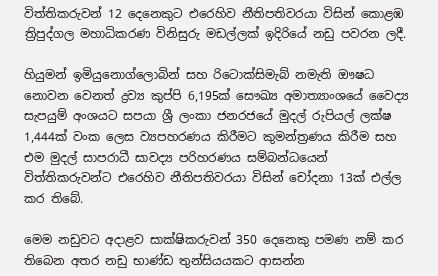විත්තිකරුවන් 12 දෙනෙකුට එරෙහිව නීතිපතිවරයා විසින් කොළඹ ත්‍රිපුද්ගල මහාධිකරණ විනිසුරු මඩල්ලක් ඉදිරියේ නඩු පවරන ලදී.

හියුමන් ඉමියුනොග්ලොබින් සහ රිටොක්සිමැබ් නමැති ඖෂධ නොවන වෙනත් ද්‍රව්‍ය කුප්පි 6,195ක් සෞඛ්‍ය අමාත්‍යාංශයේ වෛද්‍ය සැපයුම් අංශයට සපයා ශ්‍රී ලංකා ජනරජයේ මුදල් රුපියල් ලක්ෂ 1,444ක් වංක ලෙස ව්‍යපහරණය කිරීමට කුමන්ත්‍රණය කිරීම සහ එම මුදල් සාපරාධී සාවද්‍ය පරිහරණය සම්බන්ධයෙන් විත්තිකරුවන්ට එරෙහිව නීතිපතිවරයා විසින් චෝදනා 13ක් එල්ල කර තිබේ.

මෙම නඩුවට අදාළව සාක්ෂිකරුවන් 350 දෙනෙකු පමණ නම් කර තිබෙන අතර නඩු භාණ්ඩ තුන්සියයකට ආසන්න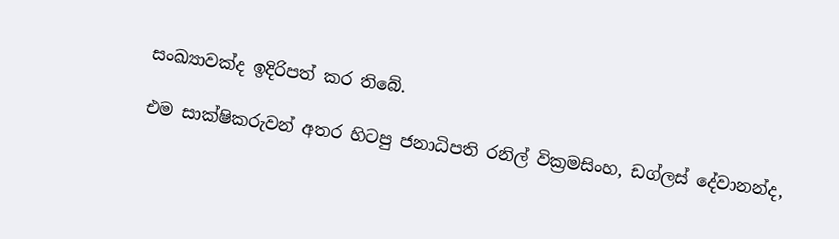සංඛ්‍යාවක්ද ඉදිරිපත් කර තිබේ.

එම සාක්ෂිකරුවන් අතර හිටපු ජනාධිපති රනිල් වික්‍රමසිංහ, ඩග්ලස් දේවානන්ද,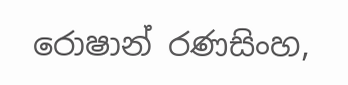රොෂාන් රණසිංහ,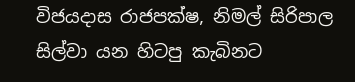විජයදාස රාජපක්ෂ, නිමල් සිරිපාල සිල්වා යන හිටපු කැබිනට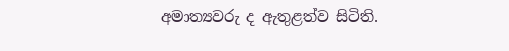අමාත්‍යවරු ද ඇතුළත්ව සිටිති.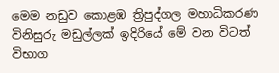මෙම නඩුව කොළඹ ත්‍රිපුද්ගල මහාධිකරණ විනිසුරු මඩුල්ලක් ඉදිරියේ මේ වන විටත් විභාග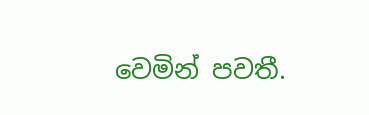වෙමින් පවතී.